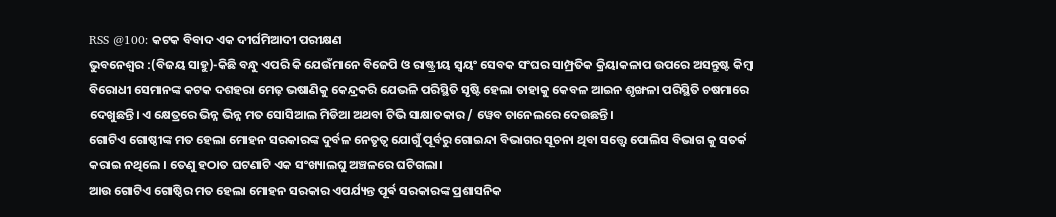RSS @100: କଟକ ବିବାଦ ଏକ ଦୀର୍ଘମିଆଦୀ ପରୀକ୍ଷଣ
ଭୁବନେଶ୍ୱର :(ବିଜୟ ସାହୁ)-କିଛି ବନ୍ଧୁ ଏପରି କି ଯେଉଁମାନେ ବିଜେପି ଓ ରାଷ୍ଟ୍ରୀୟ ସ୍ବୟଂ ସେବକ ସଂଘର ସାମ୍ପ୍ରତିକ କ୍ରିୟାକଳାପ ଉପରେ ଅସନ୍ତୁଷ୍ଟ କିମ୍ବା ବିରୋଧୀ ସେମାନଙ୍କ କଟକ ଦଶହରା ମେଢ଼ ଭଷାଣିକୁ କେନ୍ଦ୍ରକରି ଯେଭଳି ପରିସ୍ଥିତି ସୃଷ୍ଟି ହେଲା ତାହାକୁ କେବଳ ଆଇନ ଶୃଙ୍ଖଳା ପରିସ୍ଥିତି ଚଷମାରେ ଦେଖୁଛନ୍ତି। ଏ କ୍ଷେତ୍ରରେ ଭିନ୍ନ ଭିନ୍ନ ମତ ସୋସିଆଲ ମିଡିଆ ଅଥବା ଟିଭି ସାକ୍ଷାତକାର / ୱେବ ଚାନେଲରେ ଦେଉଛନ୍ତି।
ଗୋଟିଏ ଗୋଷ୍ଠୀଙ୍କ ମତ ହେଲା ମୋହନ ସରକାରଙ୍କ ଦୁର୍ବଳ ନେତୃତ୍ୱ ଯୋଗୁଁ ପୂର୍ବରୁ ଗୋଇନ୍ଦା ବିଭାଗର ସୂଚନା ଥିବା ସତ୍ତ୍ୱେ ପୋଲିସ ବିଭାଗ କୁ ସତର୍କ କରାଇ ନଥିଲେ । ତେଣୁ ହଠାତ ଘଟଣାଟି ଏକ ସଂଖ୍ୟାଲଘୁ ଅଞ୍ଚଳରେ ଘଟିଗଲା।
ଆଉ ଗୋଟିଏ ଗୋଷ୍ଠିର ମତ ହେଲା ମୋହନ ସରକାର ଏପର୍ଯ୍ୟନ୍ତ ପୂର୍ଵ ସରକାରଙ୍କ ପ୍ରଶାସନିକ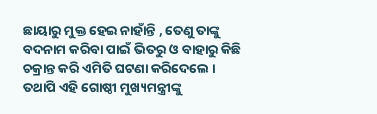ଛାୟାରୁ ମୁକ୍ତ ହେଇ ନାହାଁନ୍ତି , ତେଣୁ ତାଙ୍କୁ ବଦନାମ କରିବା ପାଇଁ ଭିତରୁ ଓ ବାହାରୁ କିଛି ଚକ୍ରାନ୍ତ କରି ଏମିତି ଘଟଣା କରିଦେଲେ । ତଥାପି ଏହି ଗୋଷ୍ଠୀ ମୁଖ୍ୟମନ୍ତ୍ରୀଙ୍କୁ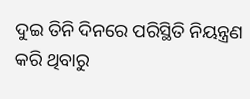ଦୁଇ ତିନି ଦିନରେ ପରିସ୍ଥିତି ନିୟନ୍ତ୍ରଣ କରି ଥିବାରୁ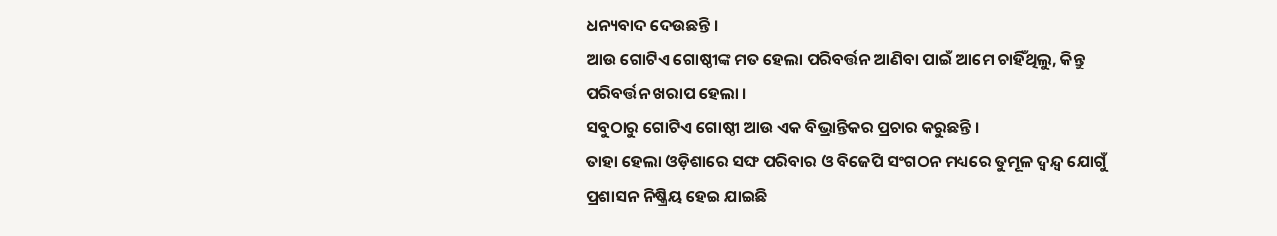ଧନ୍ୟବାଦ ଦେଉଛନ୍ତି ।
ଆଉ ଗୋଟିଏ ଗୋଷ୍ଠୀଙ୍କ ମତ ହେଲା ପରିବର୍ତ୍ତନ ଆଣିବା ପାଇଁ ଆମେ ଚାହିଁଥିଲୁ, କିନ୍ତୁ ପରିବର୍ତ୍ତନ ଖରାପ ହେଲା ।
ସବୁଠାରୁ ଗୋଟିଏ ଗୋଷ୍ଠୀ ଆଉ ଏକ ବିଭ୍ରାନ୍ତିକର ପ୍ରଚାର କରୁଛନ୍ତି ।
ତାହା ହେଲା ଓଡ଼ିଶାରେ ସଙ୍ଘ ପରିବାର ଓ ବିଜେପି ସଂଗଠନ ମଧ୍ୟରେ ତୁମୂଳ ଦ୍ବନ୍ଦ୍ୱ ଯୋଗୁଁ ପ୍ରଶାସନ ନିଷ୍କ୍ରିୟ ହେଇ ଯାଇଛି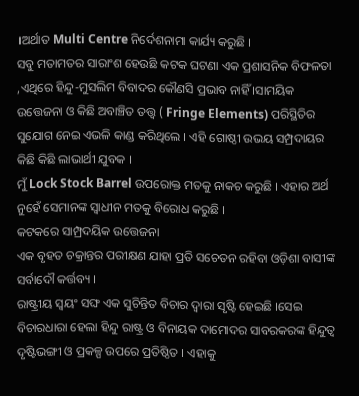।ଅର୍ଥାତ Multi Centre ନିର୍ଦେଶନାମା କାର୍ଯ୍ୟ କରୁଛି ।
ସବୁ ମତାମତର ସାରାଂଶ ହେଉଛି କଟକ ଘଟଣା ଏକ ପ୍ରଶାସନିକ ବିଫଳତା ,ଏଥିରେ ହିନ୍ଦୁ-ମୁସଲିମ ବିବାଦର କୌଣସି ପ୍ରଭାବ ନାହିଁ ।ସାମୟିକ ଉତ୍ତେଜନା ଓ କିଛି ଅବାଞ୍ଚିତ ତତ୍ତ୍ୱ ( Fringe Elements) ପରିସ୍ଥିତିର ସୁଯୋଗ ନେଇ ଏଭଳି କାଣ୍ଡ କରିଥିଲେ । ଏହି ଗୋଷ୍ଠୀ ଉଭୟ ସମ୍ପ୍ରଦାୟର କିଛି କିଛି ଲାଭାର୍ଥୀ ଯୁବକ ।
ମୁଁ Lock Stock Barrel ଉପରୋକ୍ତ ମତକୁ ନାକଚ କରୁଛି । ଏହାର ଅର୍ଥ ନୁହେଁ ସେମାନଙ୍କ ସ୍ୱାଧୀନ ମତକୁ ବିରୋଧ କରୁଛି ।
କଟକରେ ସାମ୍ପ୍ରଦୟିକ ଉତ୍ତେଜନା
ଏକ ବୃହତ ଚକ୍ରାନ୍ତର ପରୀକ୍ଷଣ ଯାହା ପ୍ରତି ସଚେତନ ରହିବା ଓଡ଼ିଶା ବାସୀଙ୍କ ସର୍ବାଦୌ କର୍ତ୍ତବ୍ୟ ।
ରାଷ୍ଟ୍ରୀୟ ସ୍ୱୟଂ ସଙ୍ଘ ଏକ ସୁଚିନ୍ତିତ ବିଚାର ଦ୍ୱାରା ସୃଷ୍ଟି ହେଇଛି ।ସେଇ ବିଚାରଧାରା ହେଲା ହିନ୍ଦୁ ରାଷ୍ଟ୍ର ଓ ବିନାୟକ ଦାମୋଦର ସାବରକରଙ୍କ ହିନ୍ଦୁତ୍ୱ ଦୃଷ୍ଟିଭଙ୍ଗୀ ଓ ପ୍ରକଳ୍ପ ଉପରେ ପ୍ରତିଷ୍ଠିତ । ଏହାକୁ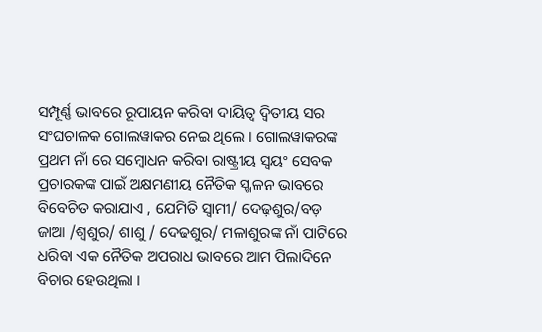ସମ୍ପୂର୍ଣ୍ଣ ଭାବରେ ରୂପାୟନ କରିବା ଦାୟିତ୍ୱ ଦ୍ୱିତୀୟ ସର ସଂଘଚାଳକ ଗୋଲୱାକର ନେଇ ଥିଲେ । ଗୋଲୱାକରଙ୍କ ପ୍ରଥମ ନାଁ ରେ ସମ୍ବୋଧନ କରିବା ରାଷ୍ଟ୍ରୀୟ ସ୍ୱୟଂ ସେବକ ପ୍ରଚାରକଙ୍କ ପାଇଁ ଅକ୍ଷମଣୀୟ ନୈତିକ ସ୍ଖଳନ ଭାବରେ ବିବେଚିତ କରାଯାଏ , ଯେମିତି ସ୍ୱାମୀ/ ଦେଢ଼ଶୁର/ବଡ଼ ଜାଆ /ଶ୍ବଶୁର/ ଶାଶୁ / ଦେଢଶୁର/ ମଳାଶୁରଙ୍କ ନାଁ ପାଟିରେ ଧରିବା ଏକ ନୈତିକ ଅପରାଧ ଭାବରେ ଆମ ପିଲାଦିନେ ବିଚାର ହେଉଥିଲା ।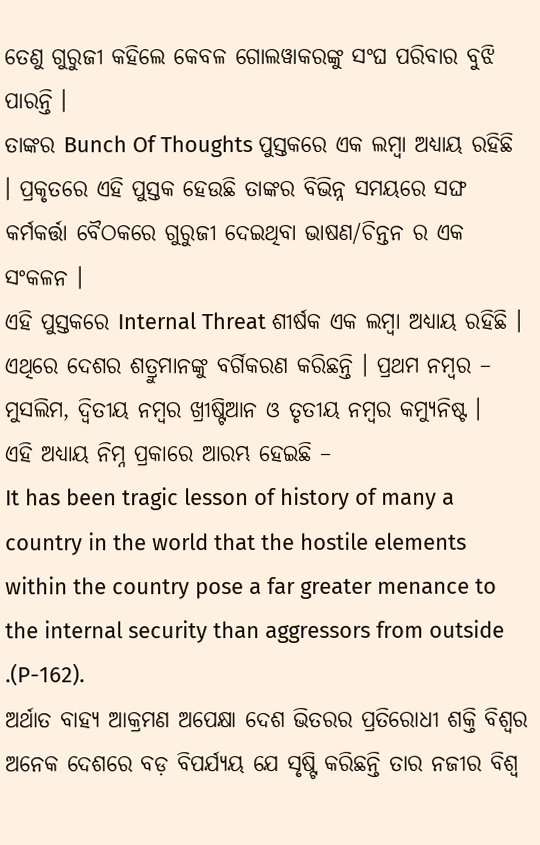ତେଣୁ ଗୁରୁଜୀ କହିଲେ କେବଳ ଗୋଲୱାକରଙ୍କୁ ସଂଘ ପରିବାର ବୁଝି ପାରନ୍ତି ।
ତାଙ୍କର Bunch Of Thoughts ପୁସ୍ତକରେ ଏକ ଲମ୍ବା ଅଧ୍ୟାୟ ରହିଛି । ପ୍ରକୃତରେ ଏହି ପୁସ୍ତକ ହେଉଛି ତାଙ୍କର ବିଭିନ୍ନ ସମୟରେ ସଙ୍ଘ କର୍ମକର୍ତ୍ତା ବୈଠକରେ ଗୁରୁଜୀ ଦେଇଥିବା ଭାଷଣ/ଚିନ୍ତନ ର ଏକ ସଂକଳନ ।
ଏହି ପୁସ୍ତକରେ Internal Threat ଶୀର୍ଷକ ଏକ ଲମ୍ବା ଅଧ୍ୟାୟ ରହିଛି । ଏଥିରେ ଦେଶର ଶତ୍ରୁମାନଙ୍କୁ ବର୍ଗିକରଣ କରିଛନ୍ତି । ପ୍ରଥମ ନମ୍ବର – ମୁସଲିମ, ଦ୍ଵିତୀୟ ନମ୍ବର ଖ୍ରୀଷ୍ଟିଆନ ଓ ତୃତୀୟ ନମ୍ବର କମ୍ୟୁନିଷ୍ଟ ।
ଏହି ଅଧ୍ୟାୟ ନିମ୍ନ ପ୍ରକାରେ ଆରମ୍ଭ ହେଇଛି –
It has been tragic lesson of history of many a country in the world that the hostile elements within the country pose a far greater menance to the internal security than aggressors from outside .(P-162).
ଅର୍ଥାତ ବାହ୍ୟ ଆକ୍ରମଣ ଅପେକ୍ଷା ଦେଶ ଭିତରର ପ୍ରତିରୋଧୀ ଶକ୍ତି ବିଶ୍ୱର ଅନେକ ଦେଶରେ ବଡ଼ ବିପର୍ଯ୍ୟୟ ଯେ ସୃଷ୍ଟି କରିଛନ୍ତି ତାର ନଜୀର ବିଶ୍ୱ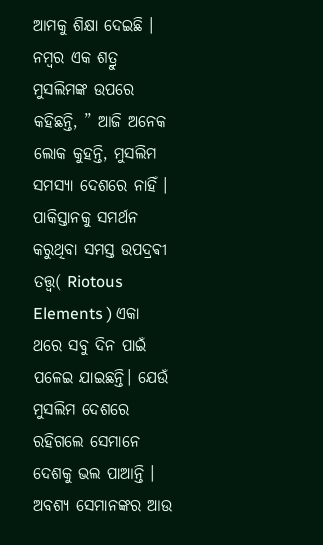ଆମକୁ ଶିକ୍ଷା ଦେଇଛି ।
ନମ୍ବର ଏକ ଶତ୍ରୁ ମୁସଲିମଙ୍କ ଉପରେ କହିଛନ୍ତି, ” ଆଜି ଅନେକ ଲୋକ କୁହନ୍ତି, ମୁସଲିମ ସମସ୍ୟା ଦେଶରେ ନାହିଁ । ପାକିସ୍ତାନକୁ ସମର୍ଥନ କରୁଥିବା ସମସ୍ତ ଉପଦ୍ରଵୀ ତତ୍ତ୍ୱ( Riotous Elements ) ଏକା ଥରେ ସବୁ ଦିନ ପାଇଁ ପଳେଇ ଯାଇଛନ୍ତି। ଯେଉଁ ମୁସଲିମ ଦେଶରେ ରହିଗଲେ ସେମାନେ ଦେଶକୁ ଭଲ ପାଆନ୍ତି । ଅବଶ୍ୟ ସେମାନଙ୍କର ଆଉ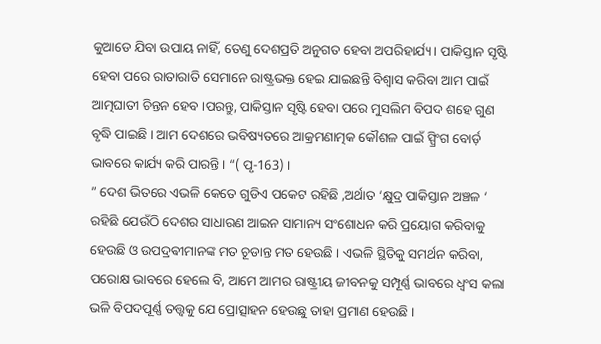କୁଆଡେ ଯିବା ଉପାୟ ନାହିଁ, ତେଣୁ ଦେଶପ୍ରତି ଅନୁଗତ ହେବା ଅପରିହାର୍ଯ୍ୟ । ପାକିସ୍ତାନ ସୃଷ୍ଟି ହେବା ପରେ ରାତାରାତି ସେମାନେ ରାଷ୍ଟ୍ରଭକ୍ତ ହେଇ ଯାଇଛନ୍ତି ବିଶ୍ୱାସ କରିବା ଆମ ପାଇଁ ଆତ୍ମଘାତୀ ଚିନ୍ତନ ହେବ ।ପରନ୍ତୁ, ପାକିସ୍ତାନ ସୃଷ୍ଟି ହେବା ପରେ ମୁସଲିମ ବିପଦ ଶହେ ଗୁଣ ବୃଦ୍ଧି ପାଇଛି । ଆମ ଦେଶରେ ଭବିଷ୍ୟତରେ ଆକ୍ରମଣାତ୍ମକ କୌଶଳ ପାଇଁ ସ୍ପ୍ରିଂଗ ବୋର୍ଡ଼ ଭାବରେ କାର୍ଯ୍ୟ କରି ପାରନ୍ତି । “( ପୃ-163) ।
” ଦେଶ ଭିତରେ ଏଭଳି କେତେ ଗୁଡିଏ ପକେଟ ରହିଛି ,ଅର୍ଥାତ ‘କ୍ଷୁଦ୍ର ପାକିସ୍ତାନ ଅଞ୍ଚଳ ‘ ରହିଛି ଯେଉଁଠି ଦେଶର ସାଧାରଣ ଆଇନ ସାମାନ୍ୟ ସଂଶୋଧନ କରି ପ୍ରୟୋଗ କରିବାକୁ ହେଉଛି ଓ ଉପଦ୍ରଵୀମାନଙ୍କ ମତ ଚୂଡାନ୍ତ ମତ ହେଉଛି । ଏଭଳି ସ୍ଥିତିକୁ ସମର୍ଥନ କରିବା, ପରୋକ୍ଷ ଭାବରେ ହେଲେ ବି, ଆମେ ଆମର ରାଷ୍ଟ୍ରୀୟ ଜୀବନକୁ ସମ୍ପୂର୍ଣ୍ଣ ଭାବରେ ଧ୍ୱଂସ କଲା ଭଳି ବିପଦପୂର୍ଣ୍ଣ ତତ୍ତ୍ୱକୁ ଯେ ପ୍ରୋତ୍ସାହନ ହେଉଛୁ ତାହା ପ୍ରମାଣ ହେଉଛି ।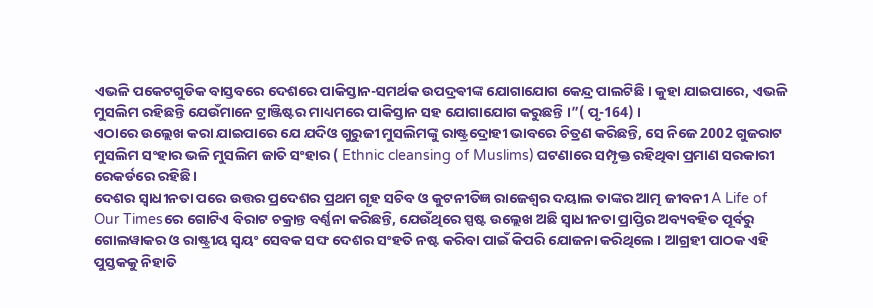ଏଭଳି ପକେଟଗୁଡିକ ବାସ୍ତବରେ ଦେଶରେ ପାକିସ୍ତାନ-ସମର୍ଥକ ଉପଦ୍ରଵୀଙ୍କ ଯୋଗାଯୋଗ କେନ୍ଦ୍ର ପାଲଟିଛି । କୁହା ଯାଇପାରେ, ଏଭଳି ମୁସଲିମ ରହିଛନ୍ତି ଯେଉଁମାନେ ଟ୍ରାଞ୍ଜିଷ୍ଟର ମାଧ୍ୟମରେ ପାକିସ୍ତାନ ସହ ଯୋଗାଯୋଗ କରୁଛନ୍ତି ।”( ପୃ-164) ।
ଏଠାରେ ଉଲ୍ଲେଖ କରା ଯାଇପାରେ ଯେ ଯଦିଓ ଗୁରୁଜୀ ମୁସଲିମଙ୍କୁ ରାଷ୍ଟ୍ରଦ୍ରୋହୀ ଭାବରେ ଚିତ୍ରଣ କରିଛନ୍ତି, ସେ ନିଜେ 2002 ଗୁଜରାଟ ମୁସଲିମ ସଂହାର ଭଳି ମୁସଲିମ ଜାତି ସଂହାର ( Ethnic cleansing of Muslims) ଘଟଣାରେ ସମ୍ପୃକ୍ତ ରହିଥିବା ପ୍ରମାଣ ସରକାରୀ ରେକର୍ଡରେ ରହିଛି ।
ଦେଶର ସ୍ୱାଧୀନତା ପରେ ଉତ୍ତର ପ୍ରଦେଶର ପ୍ରଥମ ଗୃହ ସଚିବ ଓ କୁଟନୀତିଜ୍ଞ ରାଜେଶ୍ୱର ଦୟାଲ ତାଙ୍କର ଆତ୍ମ ଜୀବନୀ A Life of Our Timesରେ ଗୋଟିଏ ବିରାଟ ଚକ୍ରାନ୍ତ ବର୍ଣ୍ଣନା କରିଛନ୍ତି, ଯେଉଁଥିରେ ସ୍ପଷ୍ଟ ଉଲ୍ଲେଖ ଅଛି ସ୍ୱାଧୀନତା ପ୍ରାପ୍ତିର ଅବ୍ୟବହିତ ପୂର୍ବରୁ ଗୋଲୱାକର ଓ ରାଷ୍ଟ୍ରୀୟ ସ୍ୱୟଂ ସେବକ ସଙ୍ଘ ଦେଶର ସଂହତି ନଷ୍ଟ କରିବା ପାଇଁ କିପରି ଯୋଜନା କରିଥିଲେ । ଆଗ୍ରହୀ ପାଠକ ଏହି ପୁସ୍ତକକୁ ନିହାତି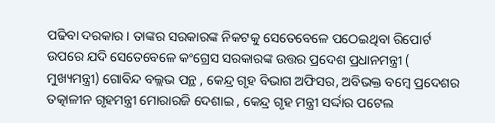ପଢିବା ଦରକାର । ତାଙ୍କର ସରକାରଙ୍କ ନିକଟକୁ ସେତେବେଳେ ପଠେଇଥିବା ରିପୋର୍ଟ ଉପରେ ଯଦି ସେତେବେଳେ କଂଗ୍ରେସ ସରକାରଙ୍କ ଉତ୍ତର ପ୍ରଦେଶ ପ୍ରଧାନମନ୍ତ୍ରୀ ( ମୁଖ୍ୟମନ୍ତ୍ରୀ) ଗୋବିନ୍ଦ ବଲ୍ଲଭ ପନ୍ଥ , କେନ୍ଦ୍ର ଗୃହ ବିଭାଗ ଅଫିସର, ଅବିଭକ୍ତ ବମ୍ବେ ପ୍ରଦେଶର ତତ୍କାଳୀନ ଗୃହମନ୍ତ୍ରୀ ମୋରାରଜି ଦେଶାଇ , କେନ୍ଦ୍ର ଗୃହ ମନ୍ତ୍ରୀ ସର୍ଦ୍ଦାର ପଟେଲ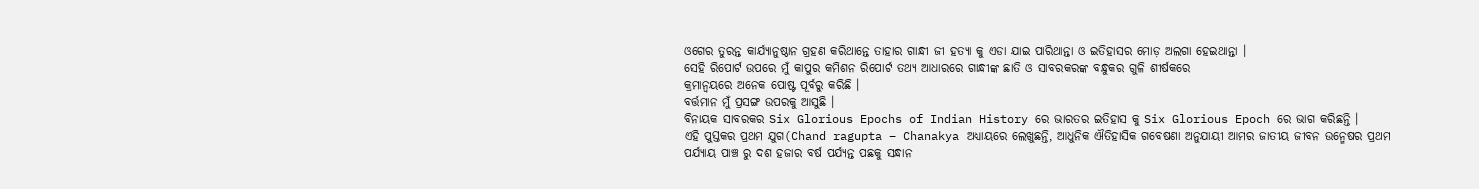ଓଗେର ତୁରନ୍ତ କାର୍ଯ୍ୟାନୁଷ୍ଠାନ ଗ୍ରହଣ କରିଥାନ୍ତେ ତାହାର ଗାନ୍ଧୀ ଜୀ ହତ୍ୟା କୁ ଏଡା ଯାଇ ପାରିଥାନ୍ତା ଓ ଇତିହାସର ମୋଡ଼ ଅଲଗା ହେଇଥାନ୍ତା ।
ସେହି ରିପୋର୍ଟ ଉପରେ ମୁଁ କାପୁର କମିଶନ ରିପୋର୍ଟ ତଥ୍ୟ ଆଧାରରେ ଗାନ୍ଧୀଙ୍କ ଛାତି ଓ ସାବରକରଙ୍କ ବନ୍ଧୁକର ଗୁଳି ଶୀର୍ଷକରେ
କ୍ରମାନ୍ବୟରେ ଅନେକ ପୋଷ୍ଟ ପୂର୍ବରୁ କରିଛି ।
ବର୍ତ୍ତମାନ ମୁଁ ପ୍ରସଙ୍ଗ ଉପରକୁ ଆସୁଛି ।
ବିନାୟକ ସାବରକର Six Glorious Epochs of Indian History ରେ ଭାରତର ଇତିହାସ କୁ Six Glorious Epoch ରେ ଭାଗ କରିଛନ୍ତି ।
ଏହି ପୁସ୍ତକର ପ୍ରଥମ ଯୁଗ(Chand ragupta – Chanakya ଅଧ୍ୟାୟରେ ଲେଖୁଛନ୍ତି, ଆଧୁନିକ ଐତିହାସିକ ଗବେଷଣା ଅନୁଯାୟୀ ଆମର ଜାତୀୟ ଜୀବନ ଉନ୍ମେଷର ପ୍ରଥମ ପର୍ଯ୍ୟାୟ ପାଞ୍ଚ ରୁ ଦଶ ହଜାର ବର୍ଷ ପର୍ଯ୍ୟନ୍ତ ପଛକୁ ସନ୍ଧାନ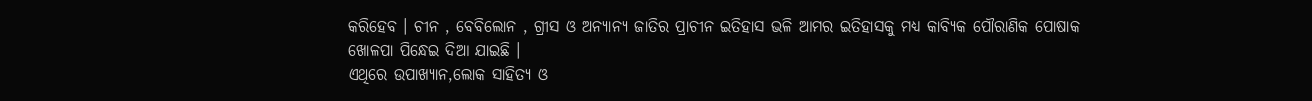କରିହେବ । ଚୀନ , ବେବିଲୋନ , ଗ୍ରୀସ ଓ ଅନ୍ୟାନ୍ୟ ଜାତିର ପ୍ରାଚୀନ ଇତିହାସ ଭଳି ଆମର ଇତିହାସକୁ ମଧ୍ୟ କାବ୍ୟିକ ପୌରାଣିକ ପୋଷାକ ଖୋଳପା ପିନ୍ଧେଇ ଦିଆ ଯାଇଛି ।
ଏଥିରେ ଉପାଖ୍ୟାନ,ଲୋକ ସାହିତ୍ୟ ଓ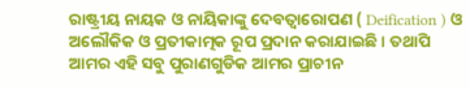ରାଷ୍ଟ୍ରୀୟ ନାୟକ ଓ ନାୟିକାଙ୍କୁ ଦେବତ୍ଵାରୋପଣ ( Deification ) ଓ ଅଲୌକିକ ଓ ପ୍ରତୀକାତ୍ମକ ରୂପ ପ୍ରଦାନ କରାଯାଇଛି । ତଥାପି ଆମର ଏହି ସବୁ ପୁରାଣଗୁଡିକ ଆମର ପ୍ରାଚୀନ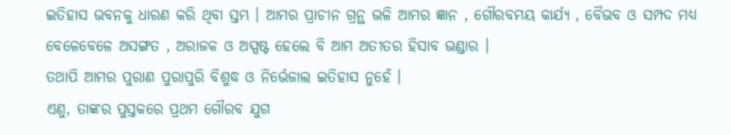ଇତିହାସ ଭବନକୁ ଧାରଣ କରି ଥିବା ସ୍ତମ୍ଭ । ଆମର ପ୍ରାଚୀନ ଗ୍ରନ୍ଥ ଭଳି ଆମର ଜ୍ଞାନ , ଗୌରବମୟ କାର୍ଯ୍ୟ , ବୈଭବ ଓ ସମ୍ପଦ ମଧ୍ୟ ବେଳେବେଳେ ଅସଙ୍ଗତ , ଅରାଜକ ଓ ଅସ୍ପଷ୍ଟ ହେଲେ ବି ଆମ ଅତୀତର ହିସାବ ଭଣ୍ଡାର ।
ତଥାପି ଆମର ପୁରାଣ ପୁରାପୁରି ବିଶୁଦ୍ଧ ଓ ନିର୍ଭେଜାଲ ଇତିହାସ ନୁହେଁ ।
ଏଣୁ, ତାଙ୍କର ପୁସ୍ତକରେ ପ୍ରଥମ ଗୌରବ ଯୁଗ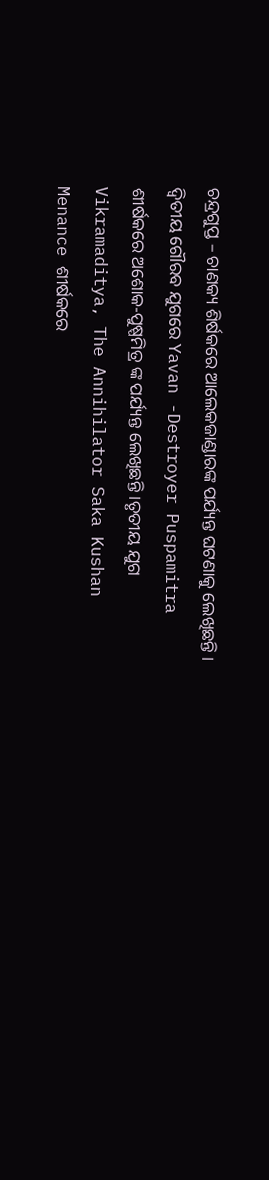ଚନ୍ଦ୍ରଗୁପ୍ତ – ଚାଣକ୍ୟ ଶିର୍ଷକରେ ଆଲେକଜାଣ୍ଡାରଙ୍କ ପର୍ଯ୍ୟନ୍ତ ଘଟଣାକୁ ଲେଖିଛନ୍ତି ।
ଦ୍ଵିତୀୟ ଗୌରବ ଯୁଗରେ Yavan -Destroyer Puspamitra ଶୀର୍ଷକରେ ଅଶୋକ-ପୁଷ୍ପମିତ୍ର ଙ୍କ ପର୍ଯ୍ୟନ୍ତ ଲେଖିଛନ୍ତି ।ତୃତୀୟ ଯୁଗ Vikramaditya, The Annihilator Saka Kushan Menance ଶୀର୍ଷକରେ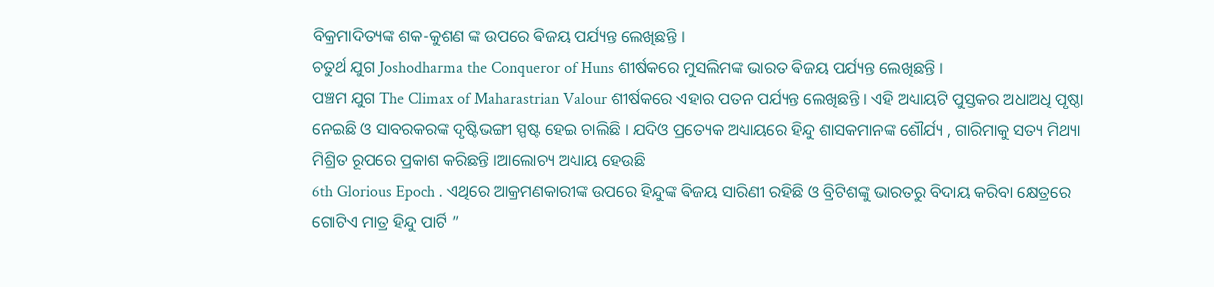ବିକ୍ରମାଦିତ୍ୟଙ୍କ ଶକ-କୁଶଣ ଙ୍କ ଉପରେ ଵିଜୟ ପର୍ଯ୍ୟନ୍ତ ଲେଖିଛନ୍ତି ।
ଚତୁର୍ଥ ଯୁଗ Joshodharma the Conqueror of Huns ଶୀର୍ଷକରେ ମୁସଲିମଙ୍କ ଭାରତ ଵିଜୟ ପର୍ଯ୍ୟନ୍ତ ଲେଖିଛନ୍ତି ।
ପଞ୍ଚମ ଯୁଗ The Climax of Maharastrian Valour ଶୀର୍ଷକରେ ଏହାର ପତନ ପର୍ଯ୍ୟନ୍ତ ଲେଖିଛନ୍ତି । ଏହି ଅଧ୍ୟାୟଟି ପୁସ୍ତକର ଅଧାଅଧି ପୃଷ୍ଠା ନେଇଛି ଓ ସାବରକରଙ୍କ ଦୃଷ୍ଟିଭଙ୍ଗୀ ସ୍ପଷ୍ଟ ହେଇ ଚାଲିଛି । ଯଦିଓ ପ୍ରତ୍ୟେକ ଅଧ୍ୟାୟରେ ହିନ୍ଦୁ ଶାସକମାନଙ୍କ ଶୌର୍ଯ୍ୟ , ଗାରିମାକୁ ସତ୍ୟ ମିଥ୍ୟା ମିଶ୍ରିତ ରୂପରେ ପ୍ରକାଶ କରିଛନ୍ତି ।ଆଲୋଚ୍ୟ ଅଧ୍ୟାୟ ହେଉଛି
6th Glorious Epoch . ଏଥିରେ ଆକ୍ରମଣକାରୀଙ୍କ ଉପରେ ହିନ୍ଦୁଙ୍କ ଵିଜୟ ସାରିଣୀ ରହିଛି ଓ ବ୍ରିଟିଶଙ୍କୁ ଭାରତରୁ ବିଦାୟ କରିବା କ୍ଷେତ୍ରରେ
ଗୋଟିଏ ମାତ୍ର ହିନ୍ଦୁ ପାର୍ଟି ”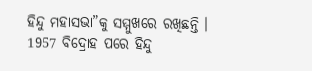ହିନ୍ଦୁ ମହାସଭା”କୁ ସମ୍ମୁଖରେ ରଖିଛନ୍ତି ।
1957 ବିଦ୍ରୋହ ପରେ ହିନ୍ଦୁ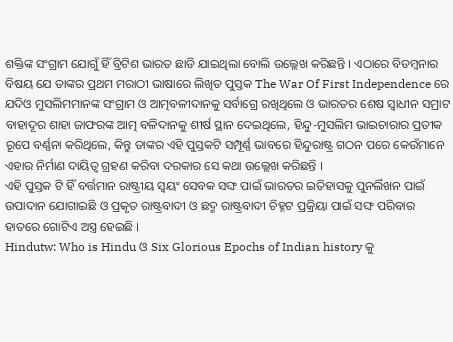ଶକ୍ତିଙ୍କ ସଂଗ୍ରାମ ଯୋଗୁଁ ହିଁ ବ୍ରିଟିଶ ଭାରତ ଛାଡି ଯାଇଥିଲା ବୋଲି ଉଲ୍ଲେଖ କରିଛନ୍ତି । ଏଠାରେ ବିଡମ୍ବନାର ବିଷୟ ଯେ ତାଙ୍କର ପ୍ରଥମ ମରାଠୀ ଭାଷାରେ ଲିଖିତ ପୁସ୍ତକ The War Of First Independence ରେ ଯଦିଓ ମୁସଲିମମାନଙ୍କ ସଂଗ୍ରାମ ଓ ଆତ୍ମବଳୀଦାନକୁ ସର୍ବାଗ୍ରେ ରଖିଥିଲେ ଓ ଭାରତର ଶେଷ ସ୍ୱାଧୀନ ସମ୍ରାଟ ବାହାଦୂର ଶାହା ଜାଫରଙ୍କ ଆତ୍ମ ବଳିଦାନକୁ ଶୀର୍ଷ ସ୍ଥାନ ଦେଇଥିଲେ, ହିନ୍ଦୁ-ମୁସଲିମ ଭାଇଚାରାର ପ୍ରତୀକ ରୂପେ ବର୍ଣ୍ଣନା କରିଥିଲେ, କିନ୍ତୁ ତାଙ୍କର ଏହି ପୁସ୍ତକଟି ସମ୍ପୂର୍ଣ୍ଣ ଭାବରେ ହିନ୍ଦୁରାଷ୍ଟ୍ର ଗଠନ ପରେ କେଉଁମାନେ ଏହାର ନିର୍ମାଣ ଦାୟିତ୍ୱ ଗ୍ରହଣ କରିବା ଦରକାର ସେ କଥା ଉଲ୍ଲେଖ କରିଛନ୍ତି ।
ଏହି ପୁସ୍ତକ ଟି ହିଁ ବର୍ତ୍ତମାନ ରାଷ୍ଟ୍ରୀୟ ସ୍ବୟଂ ସେବକ ସଙ୍ଘ ପାଇଁ ଭାରତର ଇତିହାସକୁ ପୁନର୍ଲିଖନ ପାଇଁ ଉପାଦାନ ଯୋଗାଇଛି ଓ ପ୍ରକୃତ ରାଷ୍ଟ୍ରବାଦୀ ଓ ଛଦ୍ମ ରାଷ୍ଟ୍ରବାଦୀ ଚିହ୍ନଟ ପ୍ରକ୍ରିୟା ପାଇଁ ସଙ୍ଘ ପରିବାର ହାତରେ ଗୋଟିଏ ଅସ୍ତ୍ର ହେଇଛି ।
Hindutw: Who is Hindu ଓ Six Glorious Epochs of Indian history କୁ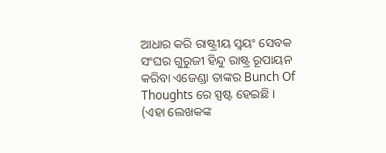ଆଧାର କରି ରାଷ୍ଟ୍ରୀୟ ସ୍ୱୟଂ ସେବକ ସଂଘର ଗୁରୁଜୀ ହିନ୍ଦୁ ରାଷ୍ଟ୍ର ରୂପାୟନ କରିବା ଏଜେଣ୍ଡା ତାଙ୍କର Bunch Of Thoughts ରେ ସ୍ପଷ୍ଟ ହେଇଛି ।
(ଏହା ଲେଖକଙ୍କ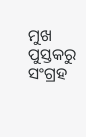ମୁଖ ପୁସ୍ତକରୁ ସଂଗ୍ରହ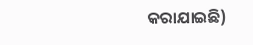କରାଯାଇଛି)